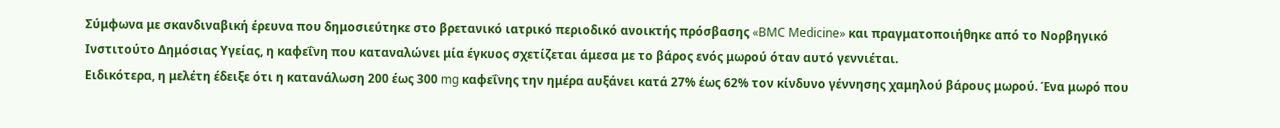Σύμφωνα με σκανδιναβική έρευνα που δημοσιεύτηκε στο βρετανικό ιατρικό περιοδικό ανοικτής πρόσβασης «BMC Medicine» και πραγματοποιήθηκε από το Νορβηγικό Ινστιτούτο Δημόσιας Υγείας, η καφεΐνη που καταναλώνει μία έγκυος σχετίζεται άμεσα με το βάρος ενός μωρού όταν αυτό γεννιέται.
Ειδικότερα, η μελέτη έδειξε ότι η κατανάλωση 200 έως 300 mg καφεΐνης την ημέρα αυξάνει κατά 27% έως 62% τον κίνδυνο γέννησης χαμηλού βάρους μωρού. Ένα μωρό που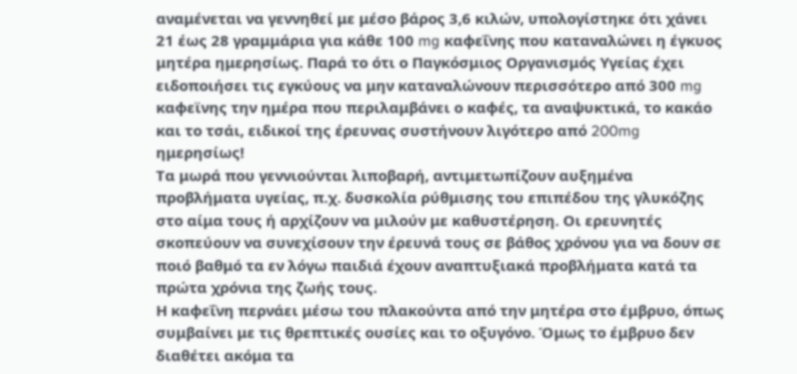αναμένεται να γεννηθεί με μέσο βάρος 3,6 κιλών, υπολογίστηκε ότι χάνει 21 έως 28 γραμμάρια για κάθε 100 mg καφεΐνης που καταναλώνει η έγκυος μητέρα ημερησίως. Παρά το ότι ο Παγκόσμιος Οργανισμός Υγείας έχει ειδοποιήσει τις εγκύους να μην καταναλώνουν περισσότερο από 300 mg καφεϊνης την ημέρα που περιλαμβάνει ο καφές, τα αναψυκτικά, το κακάο και το τσάι, ειδικοί της έρευνας συστήνουν λιγότερο από 200mg ημερησίως!
Τα μωρά που γεννιούνται λιποβαρή, αντιμετωπίζουν αυξημένα προβλήματα υγείας, π.χ. δυσκολία ρύθμισης του επιπέδου της γλυκόζης στο αίμα τους ή αρχίζουν να μιλούν με καθυστέρηση. Οι ερευνητές σκοπεύουν να συνεχίσουν την έρευνά τους σε βάθος χρόνου για να δουν σε ποιό βαθμό τα εν λόγω παιδιά έχουν αναπτυξιακά προβλήματα κατά τα πρώτα χρόνια της ζωής τους.
Η καφεΐνη περνάει μέσω του πλακούντα από την μητέρα στο έμβρυο, όπως συμβαίνει με τις θρεπτικές ουσίες και το οξυγόνο. Όμως το έμβρυο δεν διαθέτει ακόμα τα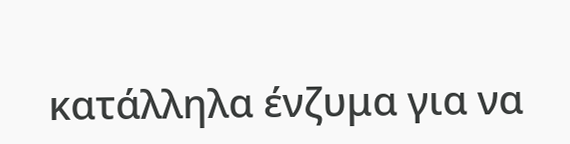κατάλληλα ένζυμα για να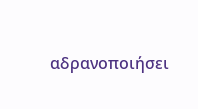αδρανοποιήσει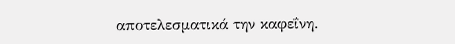αποτελεσματικά την καφεΐνη.